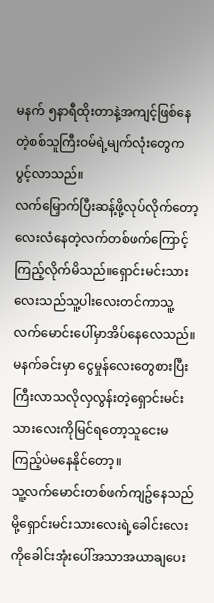မနက် ၅နာရီထိုးတာနဲ့အကျင့်ဖြစ်နေတဲ့စစ်သူကြီးဝမ်ရဲ့မျက်လုံးတွေကပွင့်လာသည်။
လက်မြှောက်ပြီးဆန့်ဖို့လုပ်လိုက်တော့လေးလံနေတဲ့လက်တစ်ဖက်ကြောင့်ကြည့်လိုက်မိသည်။ရှောင်းမင်းသားလေးသည်သူ့ပါးလေးတင်ကာသူ့လက်မောင်းပေါ်မှာအိပ်နေလေသည်။
မနက်ခင်းမှာ ငွေမှုန်လေးတွေစားပြီးကြီးလာသလိုလှလွန်းတဲ့ရှောင်းမင်းသားလေးကိုမြင်ရတော့သူငေးမကြည့်ပဲမနေနိုင်တော့။
သူ့လက်မောင်းတစ်ဖက်ကျဥ်နေသည်မို့ရှောင်းမင်းသားလေးရဲ့ခေါင်းလေးကိုခေါင်းအုံးပေါ်အသာအယာချပေး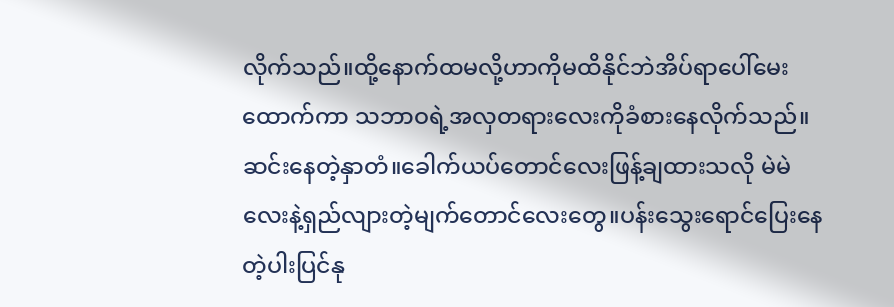လိုက်သည်။ထို့နောက်ထမလို့ဟာကိုမထိနိုင်ဘဲအိပ်ရာပေါ်မေးထောက်ကာ သဘာဝရဲ့အလှတရားလေးကိုခံစားနေလိုက်သည်။
ဆင်းနေတဲ့နှာတံ။ခေါက်ယပ်တောင်လေးဖြန့်ချထားသလို မဲမဲလေးနဲ့ရှည်လျားတဲ့မျက်တောင်လေးတွေ။ပန်းသွေးရောင်ပြေးနေတဲ့ပါးပြင်နု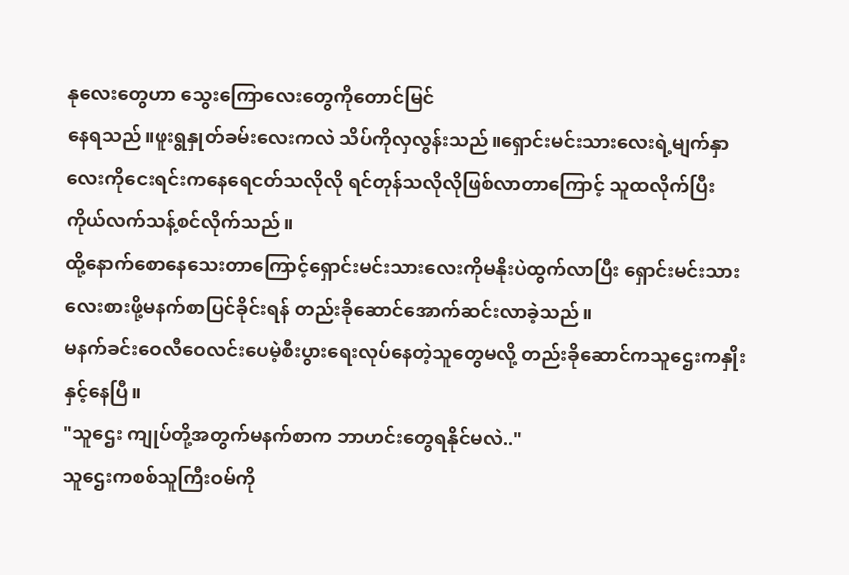နုလေးတွေဟာ သွေးကြောလေးတွေကိုတောင်မြင်
နေရသည်။ဖူးရွနှုတ်ခမ်းလေးကလဲ သိပ်ကိုလှလွန်းသည်။ရှောင်းမင်းသားလေးရဲ့မျက်နှာလေးကိုငေးရင်းကနေရေငတ်သလိုလို ရင်တုန်သလိုလိုဖြစ်လာတာကြောင့် သူထလိုက်ပြီးကိုယ်လက်သန့်စင်လိုက်သည်။
ထို့နောက်စောနေသေးတာကြောင့်ရှောင်းမင်းသားလေးကိုမနိုးပဲထွက်လာပြီး ရှောင်းမင်းသားလေးစားဖို့မနက်စာပြင်ခိုင်းရန် တည်းခိုဆောင်အောက်ဆင်းလာခဲ့သည်။
မနက်ခင်းဝေလီဝေလင်းပေမဲ့စီးပွားရေးလုပ်နေတဲ့သူတွေမလို့ တည်းခိုဆောင်ကသူဌေးကနှိုးနှင့်နေပြီ။
"သူဌေး ကျုပ်တို့အတွက်မနက်စာက ဘာဟင်းတွေရနိုင်မလဲ.."
သူဌေးကစစ်သူကြီးဝမ်ကို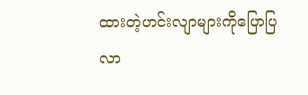ထားတဲ့ဟင်းလျာများကိုပြောပြလာ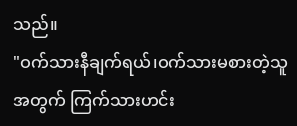သည်။
"ဝက်သားနီချက်ရယ်၊ဝက်သားမစားတဲ့သူအတွက် ကြက်သားဟင်း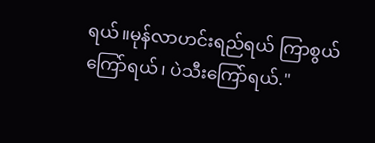ရယ်။မုန်လာဟင်းရည်ရယ် ကြာစွယ်ကြော်ရယ်၊ ပဲသီးကြော်ရယ်."